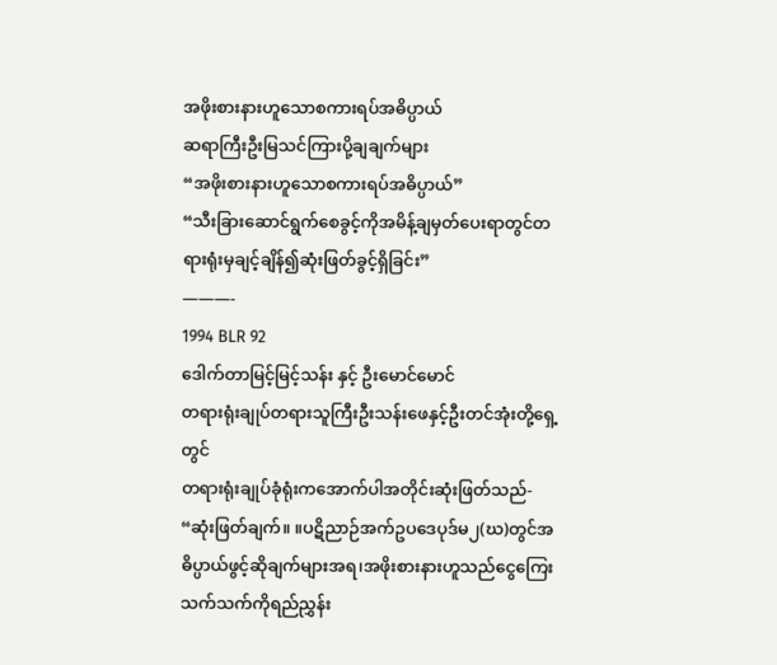အဖိုးစားနားဟူသောစကားရပ်အဓိပ္ပာယ်
ဆရာကြီးဦးမြသင်ကြားပို့ချချက်များ
“အဖိုးစားနားဟူသောစကားရပ်အဓိပ္ပာယ်”
“သီးခြားဆောင်ရွက်စေခွင့်ကိုအမိန့်ချမှတ်ပေးရာတွင်တရားရုံးမှချင့်ချိန်၍ဆုံးဖြတ်ခွင့်ရှိခြင်း”
———-
1994 BLR 92
ဒေါက်တာမြင့်မြင့်သန်း နှင့် ဦးမောင်မောင်
တရားရုံးချုပ်တရားသူကြီးဦးသန်းဖေနှင့်ဦးတင်အုံးတို့ရှေ့တွင်
တရားရုံးချုပ်ခုံရုံးကအောက်ပါအတိုင်းဆုံးဖြတ်သည်-
“ဆုံးဖြတ်ချက်။ ။ပဋိညာဉ်အက်ဥပဒေပုဒ်မ၂(ဃ)တွင်အဓိပ္ပာယ်ဖွင့်ဆိုချက်များအရ၊အဖိုးစားနားဟူသည်ငွေကြေးသက်သက်ကိုရည်ညွှန်း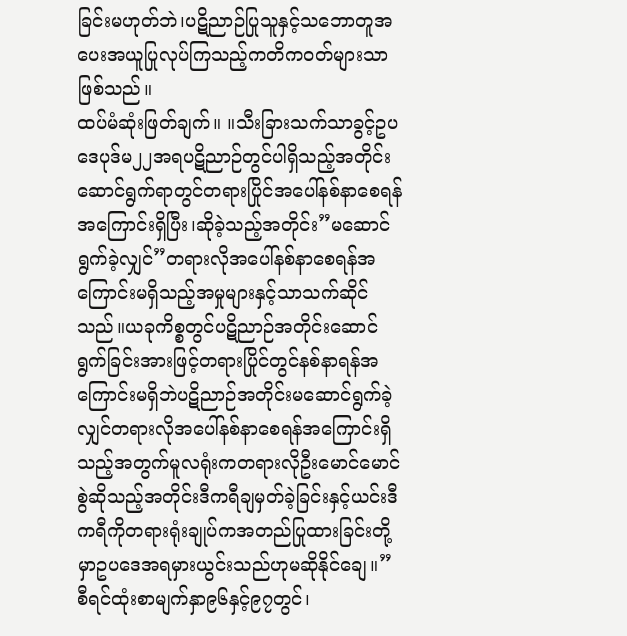ခြင်းမဟုတ်ဘဲ၊ပဋိညာဉ်ပြုသူနှင့်သဘောတူအပေးအယူပြုလုပ်ကြသည့်ကတိကဝတ်များသာဖြစ်သည်။
ထပ်မံဆုံးဖြတ်ချက်။ ။သီးခြားသက်သာခွင့်ဥပဒေပုဒ်မ၂၂အရပဋိညာဉ်တွင်ပါရှိသည့်အတိုင်းဆောင်ရွက်ရာတွင်တရားပြိုင်အပေါ်နစ်နာစေရန်အကြောင်းရှိပြီး၊ဆိုခဲ့သည့်အတိုင်း”မဆောင်ရွက်ခဲ့လျှင်”တရားလိုအပေါ်နစ်နာစေရန်အကြောင်းမရှိသည့်အမှုများနှင့်သာသက်ဆိုင်သည်။ယခုကိစ္စတွင်ပဋိညာဉ်အတိုင်းဆောင်ရွက်ခြင်းအားဖြင့်တရားပြိုင်တွင်နစ်နာရန်အကြောင်းမရှိဘဲပဋိညာဉ်အတိုင်းမဆောင်ရွက်ခဲ့လျှင်တရားလိုအပေါ်နစ်နာစေရန်အကြောင်းရှိသည့်အတွက်မူလရုံးကတရားလိုဦးမောင်မောင်စွဲဆိုသည့်အတိုင်းဒီကရီချမှတ်ခဲ့ခြင်းနှင့်ယင်းဒီကရီကိုတရားရုံးချုပ်ကအတည်ပြုထားခြင်းတို့မှာဥပဒေအရမှားယွင်းသည်ဟုမဆိုနိုင်ချေ။”
စီရင်ထုံးစာမျက်နှာ၉၆နှင့်၉၇တွင်၊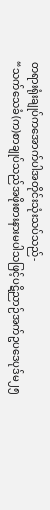တရားရုံးချုပ်ကအောက်ပါအတိုင်းသုံးသပ်သည်-
“သက်သေခံ(က)စာချုပ်သည်အဖိုးစားနားမပါသဖြင့်ပဋိညာဉ်အက်ဥပဒေပုဒ်မ၂၅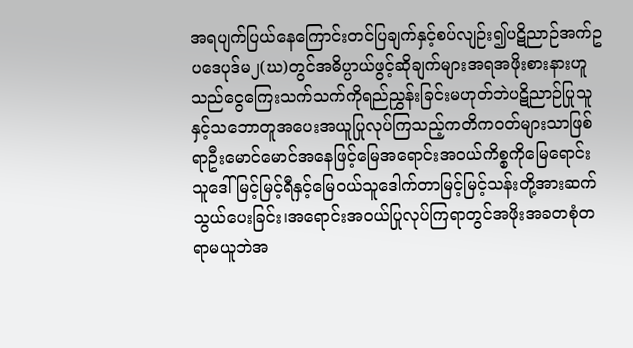အရပျက်ပြယ်နေကြောင်းတင်ပြချက်နှင့်စပ်လျဉ်း၍ပဋိညာဉ်အက်ဥပဒေပုဒ်မ၂(ဃ)တွင်အဓိပ္ပာယ်ဖွင့်ဆိုချက်များအရအဖိုးစားနားဟူသည်ငွေကြေးသက်သက်ကိုရည်ညွှန်းခြင်းမဟုတ်ဘဲပဋိညာဉ်ပြုသူနှင့်သဘောတူအပေးအယူပြုလုပ်ကြသည့်ကတိကဝတ်များသာဖြစ်ရာဦးမောင်မောင်အနေဖြင့်မြေအရောင်းအဝယ်ကိစ္စကိုမြေရောင်းသူဒေါ်မြင့်မြင့်ရီနှင့်မြေဝယ်သူဒေါက်တာမြင့်မြင့်သန်းတို့အားဆက်သွယ်ပေးခြင်း၊အရောင်းအဝယ်ပြုလုပ်ကြရာတွင်အဖိုးအခတစုံတရာမယူဘဲအ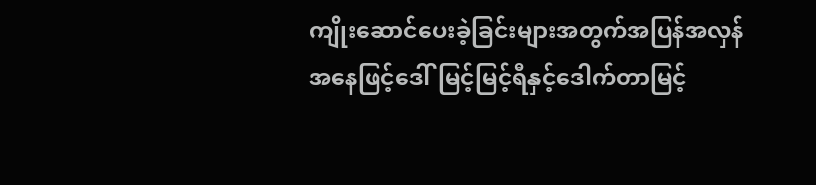ကျိုးဆောင်ပေးခဲ့ခြင်းများအတွက်အပြန်အလှန်အနေဖြင့်ဒေါ်မြင့်မြင့်ရီနှင့်ဒေါက်တာမြင့်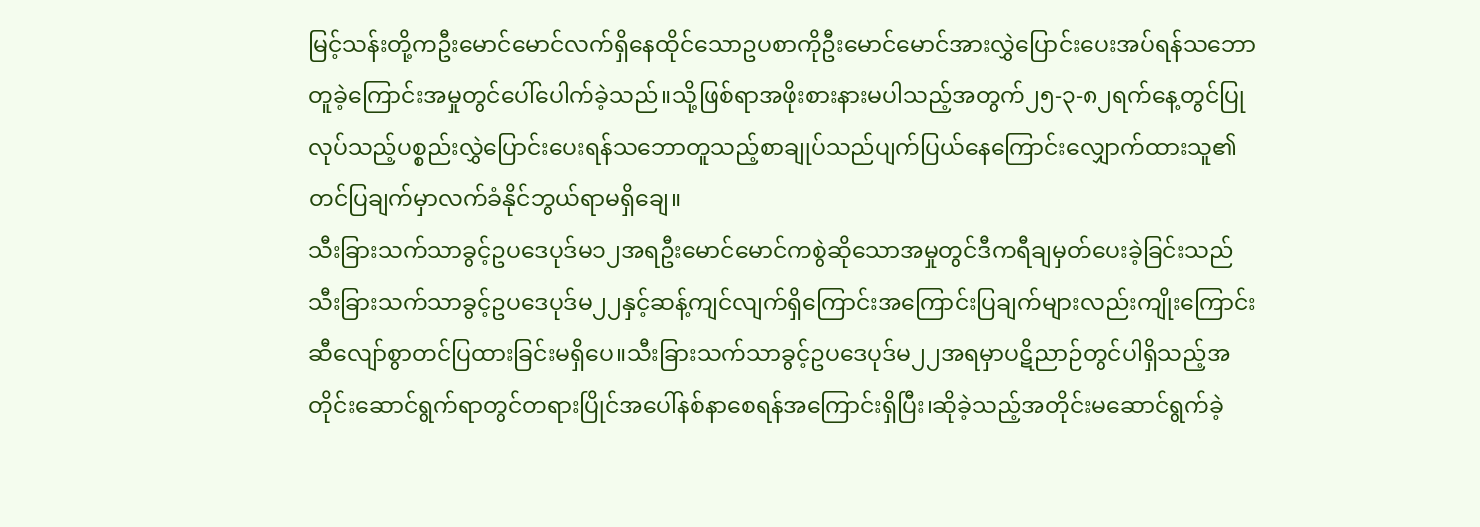မြင့်သန်းတို့ကဦးမောင်မောင်လက်ရှိနေထိုင်သောဥပစာကိုဦးမောင်မောင်အားလွှဲပြောင်းပေးအပ်ရန်သဘောတူခဲ့ကြောင်းအမှုတွင်ပေါ်ပေါက်ခဲ့သည်။သို့ဖြစ်ရာအဖိုးစားနားမပါသည့်အတွက်၂၅-၃-၈၂ရက်နေ့တွင်ပြုလုပ်သည့်ပစ္စည်းလွှဲပြောင်းပေးရန်သဘောတူသည့်စာချုပ်သည်ပျက်ပြယ်နေကြောင်းလျှောက်ထားသူ၏တင်ပြချက်မှာလက်ခံနိုင်ဘွယ်ရာမရှိချေ။
သီးခြားသက်သာခွင့်ဥပဒေပုဒ်မ၁၂အရဦးမောင်မောင်ကစွဲဆိုသောအမှုတွင်ဒီကရီချမှတ်ပေးခဲ့ခြင်းသည်သီးခြားသက်သာခွင့်ဥပဒေပုဒ်မ၂၂နှင့်ဆန့်ကျင်လျက်ရှိကြောင်းအကြောင်းပြချက်များလည်းကျိုးကြောင်းဆီလျော်စွာတင်ပြထားခြင်းမရှိပေ။သီးခြားသက်သာခွင့်ဥပဒေပုဒ်မ၂၂အရမှာပဋိညာဉ်တွင်ပါရှိသည့်အတိုင်းဆောင်ရွက်ရာတွင်တရားပြိုင်အပေါ်နစ်နာစေရန်အကြောင်းရှိပြီး၊ဆိုခဲ့သည့်အတိုင်းမဆောင်ရွက်ခဲ့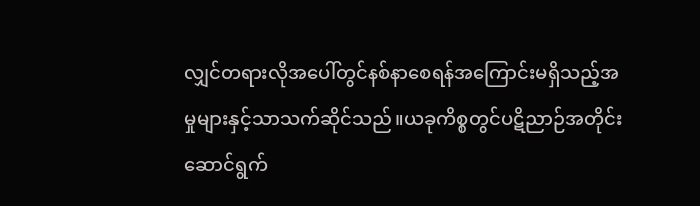လျှင်တရားလိုအပေါ်တွင်နစ်နာစေရန်အကြောင်းမရှိသည့်အမှုများနှင့်သာသက်ဆိုင်သည်။ယခုကိစ္စတွင်ပဋိညာဉ်အတိုင်းဆောင်ရွက်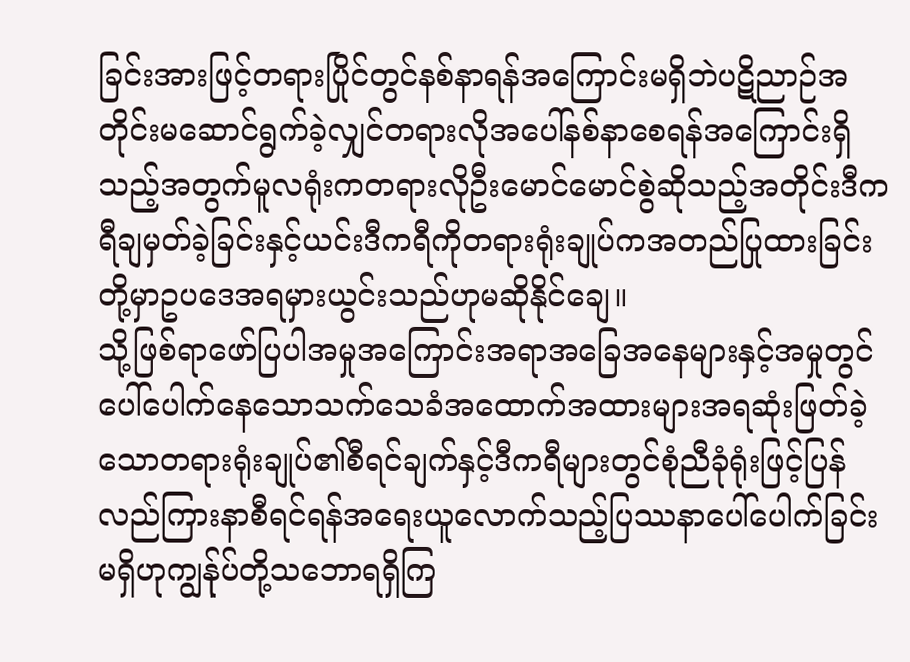ခြင်းအားဖြင့်တရားပြိုင်တွင်နစ်နာရန်အကြောင်းမရှိဘဲပဋိညာဉ်အတိုင်းမဆောင်ရွက်ခဲ့လျှင်တရားလိုအပေါ်နစ်နာစေရန်အကြောင်းရှိသည့်အတွက်မူလရုံးကတရားလိုဦးမောင်မောင်စွဲဆိုသည့်အတိုင်းဒီကရီချမှတ်ခဲ့ခြင်းနှင့်ယင်းဒီကရီကိုတရားရုံးချုပ်ကအတည်ပြုထားခြင်းတို့မှာဥပဒေအရမှားယွင်းသည်ဟုမဆိုနိုင်ချေ။
သို့ဖြစ်ရာဖော်ပြပါအမှုအကြောင်းအရာအခြေအနေများနှင့်အမှုတွင်ပေါ်ပေါက်နေသောသက်သေခံအထောက်အထားများအရဆုံးဖြတ်ခဲ့သောတရားရုံးချုပ်၏စီရင်ချက်နှင့်ဒီကရီများတွင်စုံညီခုံရုံးဖြင့်ပြန်လည်ကြားနာစီရင်ရန်အရေးယူလောက်သည့်ပြဿနာပေါ်ပေါက်ခြင်းမရှိဟုကျွန်ုပ်တို့သဘောရရှိကြ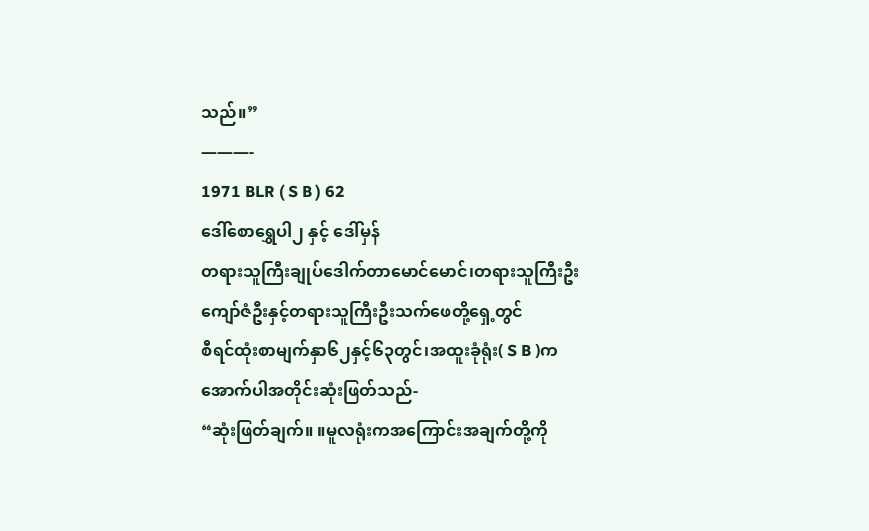သည်။”
———-
1971 BLR ( S B ) 62
ဒေါ်စောရွှေပါ၂ နှင့် ဒေါ်မှန်
တရားသူကြီးချုပ်ဒေါက်တာမောင်မောင်၊တရားသူကြီးဦးကျော်ဇံဦးနှင့်တရားသူကြီးဦးသက်ဖေတို့ရှေ့တွင်
စီရင်ထုံးစာမျက်နှာ၆၂နှင့်၆၃တွင်၊အထူးခုံရုံး( S B )ကအောက်ပါအတိုင်းဆုံးဖြတ်သည်-
“ဆုံးဖြတ်ချက်။ ။မူလရုံးကအကြောင်းအချက်တို့ကို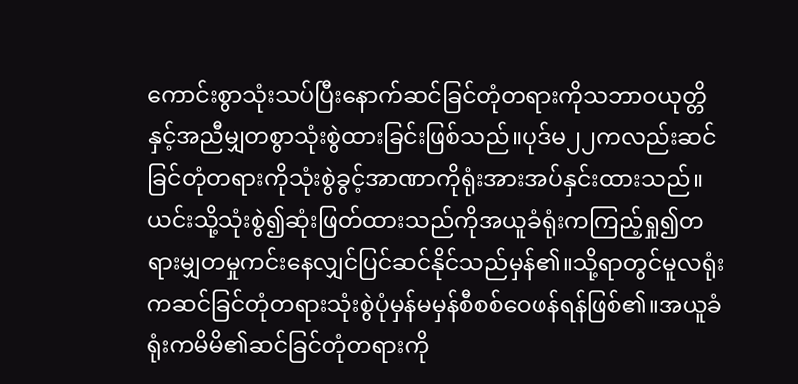ကောင်းစွာသုံးသပ်ပြီးနောက်ဆင်ခြင်တုံတရားကိုသဘာဝယုတ္တိနှင့်အညီမျှတစွာသုံးစွဲထားခြင်းဖြစ်သည်။ပုဒ်မ၂၂ကလည်းဆင်ခြင်တုံတရားကိုသုံးစွဲခွင့်အာဏာကိုရုံးအားအပ်နှင်းထားသည်။ယင်းသို့သုံးစွဲ၍ဆုံးဖြတ်ထားသည်ကိုအယူခံရုံးကကြည့်ရှု၍တရားမျှတမှုကင်းနေလျှင်ပြင်ဆင်နိုင်သည်မှန်၏။သို့ရာတွင်မူလရုံးကဆင်ခြင်တုံတရားသုံးစွဲပုံမှန်မမှန်စီစစ်ဝေဖန်ရန်ဖြစ်၏။အယူခံရုံးကမိမိ၏ဆင်ခြင်တုံတရားကို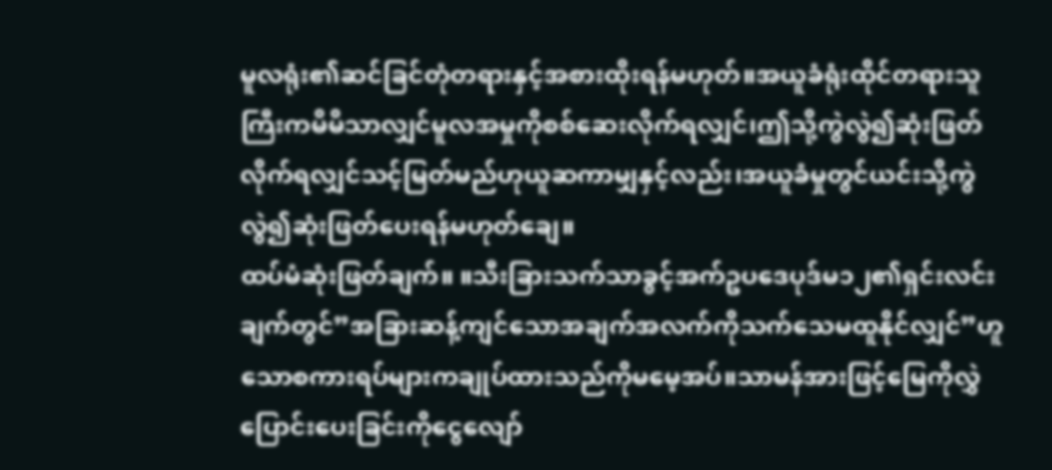မူလရုံး၏ဆင်ခြင်တုံတရားနှင့်အစားထိုးရန်မဟုတ်။အယူခံရုံးထိုင်တရားသူကြီးကမိမိသာလျှင်မူလအမှုကိုစစ်ဆေးလိုက်ရလျှင်၊ဤသို့ကွဲလွဲ၍ဆုံးဖြတ်လိုက်ရလျှင်သင့်မြတ်မည်ဟုယူဆကာမျှနှင့်လည်း၊အယူခံမှုတွင်ယင်းသို့ကွဲလွဲ၍ဆုံးဖြတ်ပေးရန်မဟုတ်ချေ။
ထပ်မံဆုံးဖြတ်ချက်။ ။သီးခြားသက်သာခွင့်အက်ဥပဒေပုဒ်မ၁၂၏ရှင်းလင်းချက်တွင်”အခြားဆန့်ကျင်သောအချက်အလက်ကိုသက်သေမထူနိုင်လျှင်”ဟူသောစကားရပ်များကချုပ်ထားသည်ကိုမမေ့အပ်။သာမန်အားဖြင့်မြေကိုလွှဲပြောင်းပေးခြင်းကိုငွေလျော်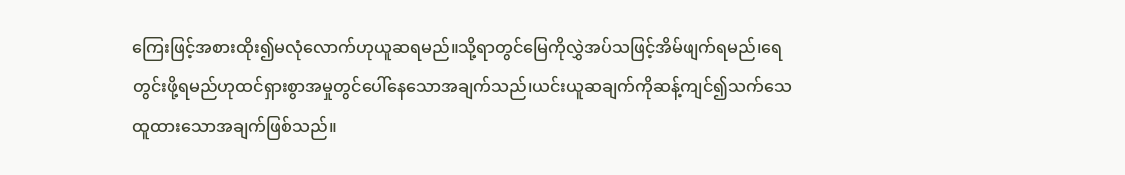ကြေးဖြင့်အစားထိုး၍မလုံလောက်ဟုယူဆရမည်။သို့ရာတွင်မြေကိုလွှဲအပ်သဖြင့်အိမ်ဖျက်ရမည်၊ရေတွင်းဖို့ရမည်ဟုထင်ရှားစွာအမှုတွင်ပေါ်နေသောအချက်သည်၊ယင်းယူဆချက်ကိုဆန့်ကျင်၍သက်သေထူထားသောအချက်ဖြစ်သည်။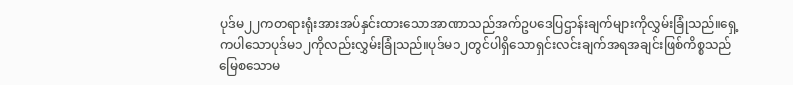ပုဒ်မ၂၂ကတရားရုံးအားအပ်နှင်းထားသောအာဏာသည်အက်ဥပဒေပြဌာန်းချက်များကိုလွှမ်းခြုံသည်။ရှေ့ကပါသောပုဒ်မ၁၂ကိုလည်းလွှမ်းခြုံသည်။ပုဒ်မ၁၂တွင်ပါရှိသောရှင်းလင်းချက်အရအချင်းဖြစ်ကိစ္စသည်မြေစသောမ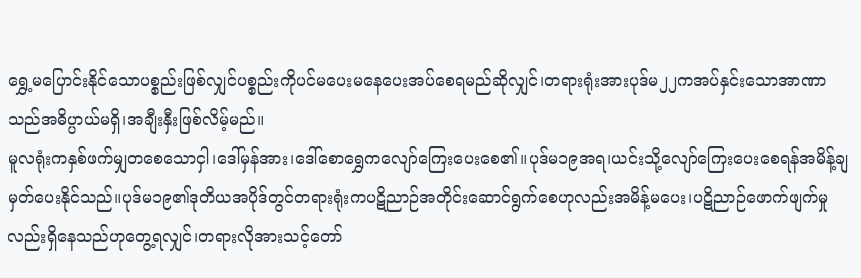ရွှေ့မပြောင်းနိုင်သောပစ္စည်းဖြစ်လျှင်ပစ္စည်းကိုပင်မပေးမနေပေးအပ်စေရမည်ဆိုလျှင်၊တရားရုံးအားပုဒ်မ၂၂ကအပ်နှင်းသောအာဏာသည်အဓိပ္ပာယ်မရှိ၊အချီးနှီးဖြစ်လိမ့်မည်။
မူလရုံးကနှစ်ဖက်မျှတစေသောငှါ၊ဒေါ်မှန်အား၊ဒေါ်စောရွှေကလျော်ကြေးပေးစေ၏။ပုဒ်မ၁၉အရ၊ယင်းသို့လျော်ကြေးပေးစေရန်အမိန့်ချမှတ်ပေးနိုင်သည်။ပုဒ်မ၁၉၏ဒုတိယအပိုဒ်တွင်တရားရုံးကပဋိညာဉ်အတိုင်းဆောင်ရွက်စေဟုလည်းအမိန့်မပေး၊ပဋိညာဉ်ဖောက်ဖျက်မှုလည်းရှိနေသည်ဟုတွေ့ရလျှင်၊တရားလိုအားသင့်တော်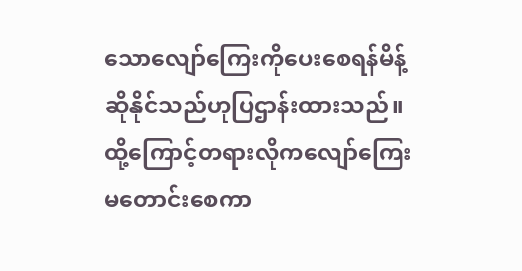သောလျော်ကြေးကိုပေးစေရန်မိန့်ဆိုနိုင်သည်ဟုပြဌာန်းထားသည်။ထို့ကြောင့်တရားလိုကလျော်ကြေးမတောင်းစေကာ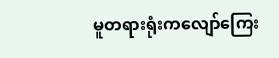မူတရားရုံးကလျော်ကြေး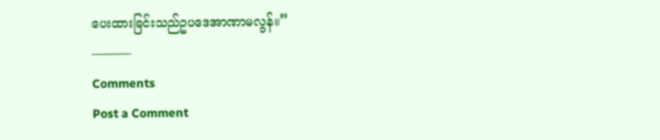ပေးထားခြင်းသည်ဥပဒေအာဏာမလွန်။”
———-
Comments
Post a Comment